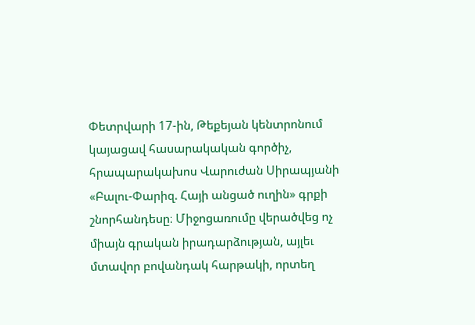Փետրվարի 17-ին, Թեքեյան կենտրոնում կայացավ հասարակական գործիչ, հրապարակախոս Վարուժան Սիրապյանի «Բալու-Փարիզ. Հայի անցած ուղին» գրքի շնորհանդեսը։ Միջոցառումը վերածվեց ոչ միայն գրական իրադարձության, այլեւ մտավոր բովանդակ հարթակի, որտեղ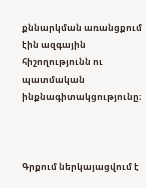քննարկման առանցքում էին ազգային հիշողությունն ու պատմական ինքնագիտակցությունը։



Գրքում ներկայացվում է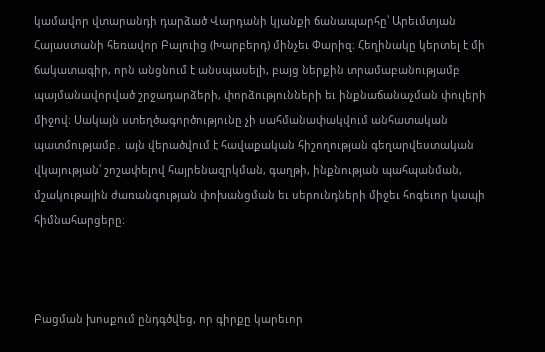կամավոր վտարանդի դարձած Վարդանի կյանքի ճանապարհը՝ Արեւմտյան Հայաստանի հեռավոր Բալուից (Խարբերդ) մինչեւ Փարիզ։ Հեղինակը կերտել է մի ճակատագիր, որն անցնում է անսպասելի, բայց ներքին տրամաբանությամբ պայմանավորված շրջադարձերի, փորձությունների եւ ինքնաճանաչման փուլերի միջով։ Սակայն ստեղծագործությունը չի սահմանափակվում անհատական պատմությամբ․ այն վերածվում է հավաքական հիշողության գեղարվեստական վկայության՝ շոշափելով հայրենազրկման, գաղթի, ինքնության պահպանման, մշակութային ժառանգության փոխանցման եւ սերունդների միջեւ հոգեւոր կապի հիմնահարցերը։



Բացման խոսքում ընդգծվեց, որ գիրքը կարեւոր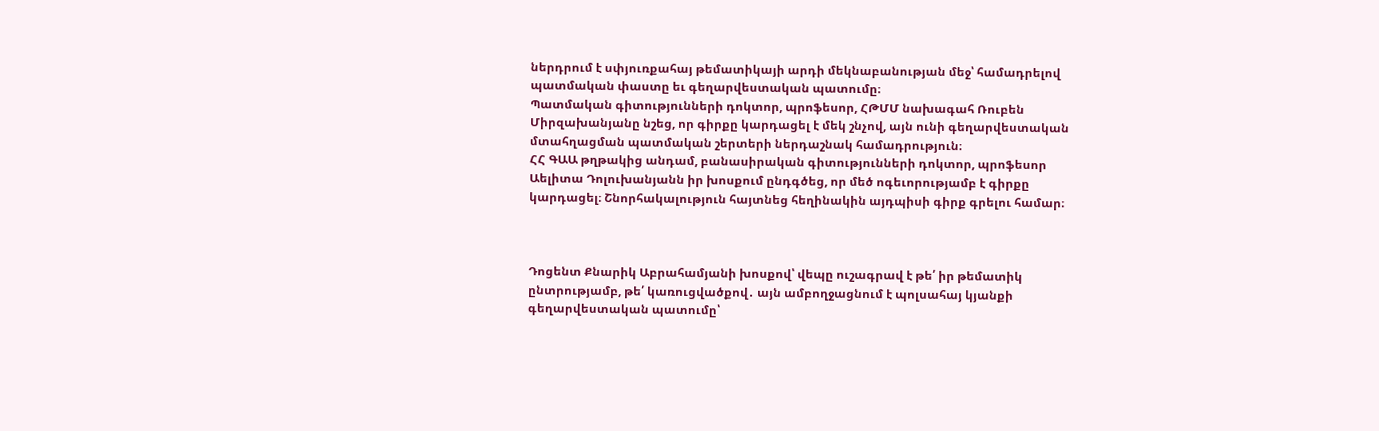ներդրում է սփյուռքահայ թեմատիկայի արդի մեկնաբանության մեջ՝ համադրելով պատմական փաստը եւ գեղարվեստական պատումը։
Պատմական գիտությունների դոկտոր, պրոֆեսոր, ՀԹՄՄ նախագահ Ռուբեն Միրզախանյանը նշեց, որ գիրքը կարդացել է մեկ շնչով, այն ունի գեղարվեստական մտահղացման պատմական շերտերի ներդաշնակ համադրություն։
ՀՀ ԳԱԱ թղթակից անդամ, բանասիրական գիտությունների դոկտոր, պրոֆեսոր Աելիտա Դոլուխանյանն իր խոսքում ընդգծեց, որ մեծ ոգեւորությամբ է գիրքը կարդացել։ Շնորհակալություն հայտնեց հեղինակին այդպիսի գիրք գրելու համար։



Դոցենտ Քնարիկ Աբրահամյանի խոսքով՝ վեպը ուշագրավ է թե՛ իր թեմատիկ ընտրությամբ, թե՛ կառուցվածքով․ այն ամբողջացնում է պոլսահայ կյանքի գեղարվեստական պատումը՝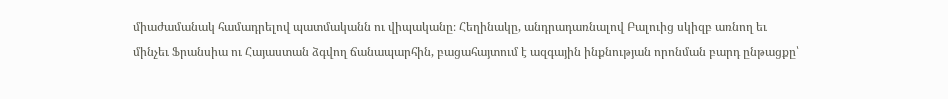միաժամանակ համադրելով պատմականն ու վիպականը։ Հեղինակը, անդրադառնալով Բալուից սկիզբ առնող եւ մինչեւ Ֆրանսիա ու Հայաստան ձգվող ճանապարհին, բացահայտում է ազգային ինքնության որոնման բարդ ընթացքը՝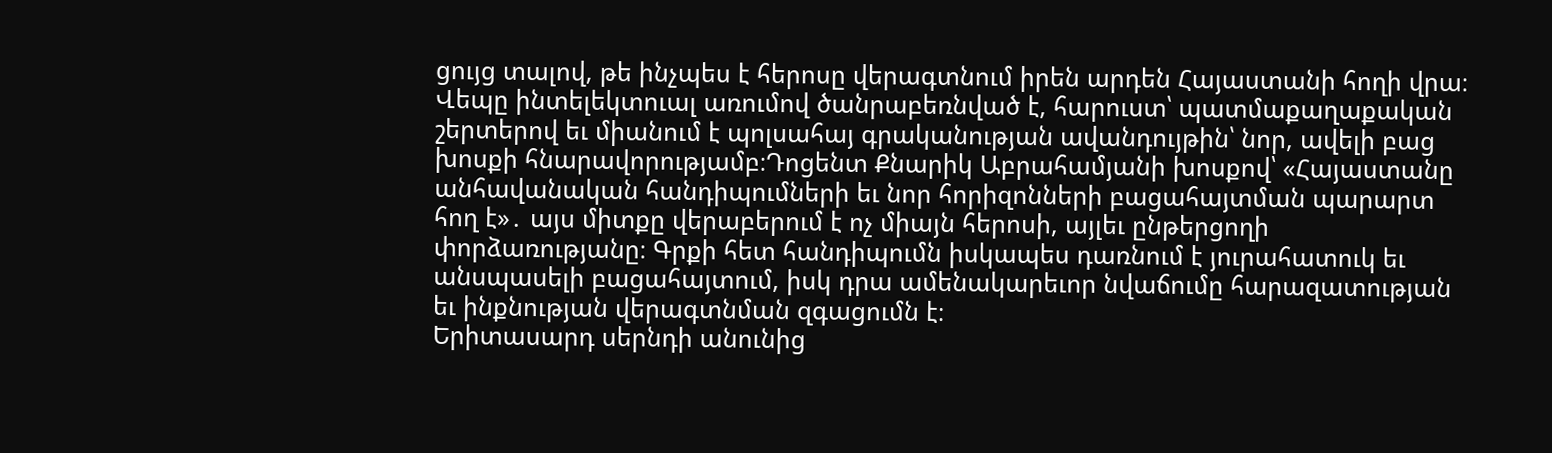ցույց տալով, թե ինչպես է հերոսը վերագտնում իրեն արդեն Հայաստանի հողի վրա։ Վեպը ինտելեկտուալ առումով ծանրաբեռնված է, հարուստ՝ պատմաքաղաքական շերտերով եւ միանում է պոլսահայ գրականության ավանդույթին՝ նոր, ավելի բաց խոսքի հնարավորությամբ։Դոցենտ Քնարիկ Աբրահամյանի խոսքով՝ «Հայաստանը անհավանական հանդիպումների եւ նոր հորիզոնների բացահայտման պարարտ հող է»․ այս միտքը վերաբերում է ոչ միայն հերոսի, այլեւ ընթերցողի փորձառությանը։ Գրքի հետ հանդիպումն իսկապես դառնում է յուրահատուկ եւ անսպասելի բացահայտում, իսկ դրա ամենակարեւոր նվաճումը հարազատության եւ ինքնության վերագտնման զգացումն է։
Երիտասարդ սերնդի անունից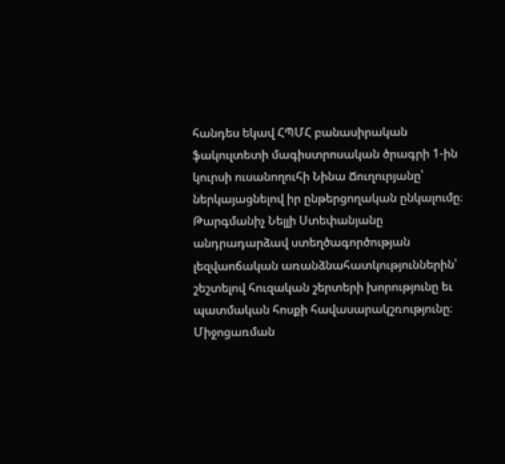հանդես եկավ ՀՊՄՀ բանասիրական ֆակուլտետի մագիստրոսական ծրագրի 1-ին կուրսի ուսանողուհի Նինա Ճուղուրյանը՝ ներկայացնելով իր ընթերցողական ընկալումը։
Թարգմանիչ Նելլի Ստեփանյանը անդրադարձավ ստեղծագործության լեզվաոճական առանձնահատկություններին՝ շեշտելով հուզական շերտերի խորությունը եւ պատմական հոսքի հավասարակշռությունը։
Միջոցառման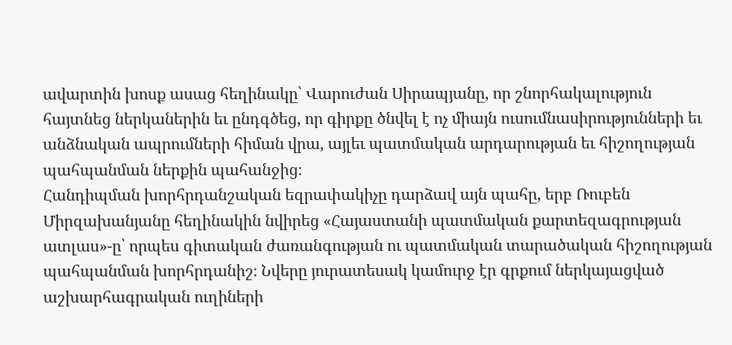ավարտին խոսք ասաց հեղինակը՝ Վարուժան Սիրապյանը, որ շնորհակալություն հայտնեց ներկաներին եւ ընդգծեց, որ գիրքը ծնվել է ոչ միայն ուսումնասիրությունների եւ անձնական ապրումների հիման վրա, այլեւ պատմական արդարության եւ հիշողության պահպանման ներքին պահանջից։
Հանդիպման խորհրդանշական եզրափակիչը դարձավ այն պահը, երբ Ռուբեն Միրզախանյանը հեղինակին նվիրեց «Հայաստանի պատմական քարտեզագրության ատլաս»-ը՝ որպես գիտական ժառանգության ու պատմական տարածական հիշողության պահպանման խորհրդանիշ։ Նվերը յուրատեսակ կամուրջ էր գրքում ներկայացված աշխարհագրական ուղիների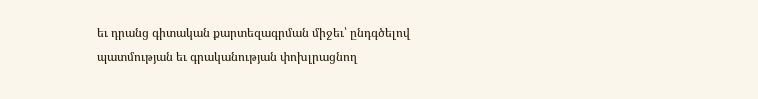եւ դրանց գիտական քարտեզագրման միջեւ՝ ընդգծելով պատմության եւ գրականության փոխլրացնող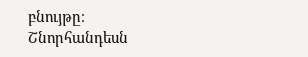բնույթը։
Շնորհանդեսն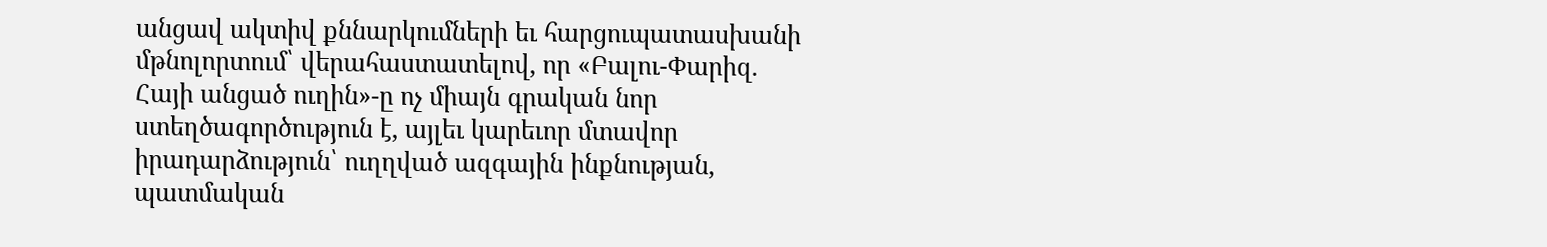անցավ ակտիվ քննարկումների եւ հարցուպատասխանի մթնոլորտում՝ վերահաստատելով, որ «Բալու-Փարիզ. Հայի անցած ուղին»-ը ոչ միայն գրական նոր ստեղծագործություն է, այլեւ կարեւոր մտավոր իրադարձություն՝ ուղղված ազգային ինքնության, պատմական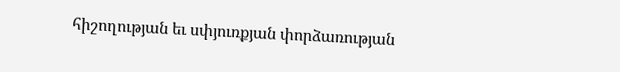հիշողության եւ սփյուռքյան փորձառության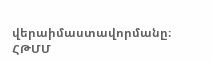վերաիմաստավորմանը։
ՀԹՄՄ